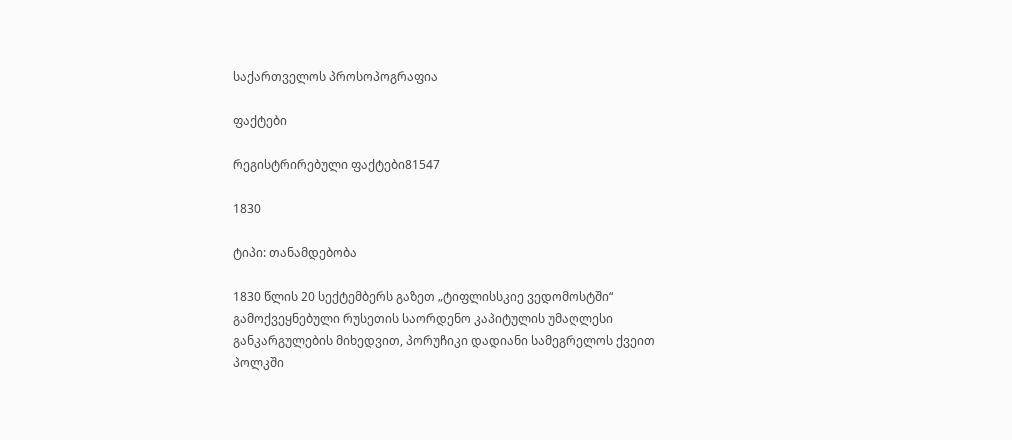საქართველოს პროსოპოგრაფია

ფაქტები

რეგისტრირებული ფაქტები81547

1830

ტიპი: თანამდებობა

1830 წლის 20 სექტემბერს გაზეთ „ტიფლისსკიე ვედომოსტში“ გამოქვეყნებული რუსეთის საორდენო კაპიტულის უმაღლესი განკარგულების მიხედვით, პორუჩიკი დადიანი სამეგრელოს ქვეით პოლკში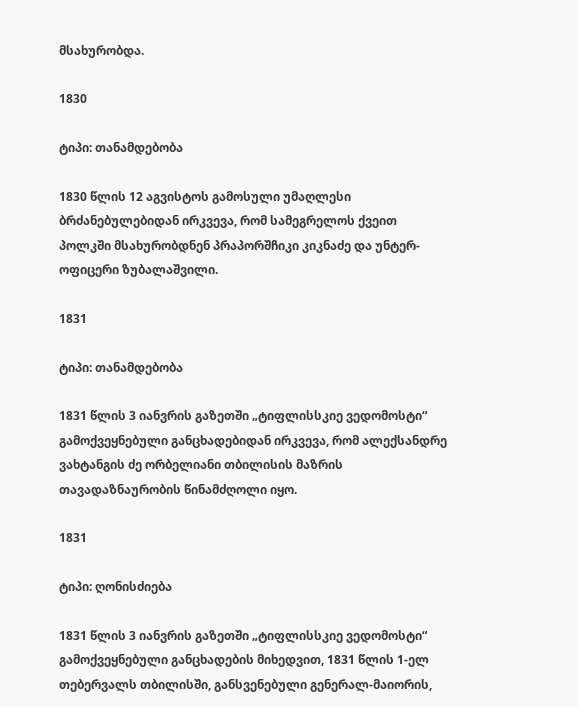მსახურობდა.

1830

ტიპი: თანამდებობა

1830 წლის 12 აგვისტოს გამოსული უმაღლესი ბრძანებულებიდან ირკვევა, რომ სამეგრელოს ქვეით პოლკში მსახურობდნენ პრაპორშჩიკი კიკნაძე და უნტერ-ოფიცერი ზუბალაშვილი.

1831

ტიპი: თანამდებობა

1831 წლის 3 იანვრის გაზეთში „ტიფლისსკიე ვედომოსტი“ გამოქვეყნებული განცხადებიდან ირკვევა, რომ ალექსანდრე ვახტანგის ძე ორბელიანი თბილისის მაზრის თავადაზნაურობის წინამძღოლი იყო.

1831

ტიპი: ღონისძიება

1831 წლის 3 იანვრის გაზეთში „ტიფლისსკიე ვედომოსტი“ გამოქვეყნებული განცხადების მიხედვით, 1831 წლის 1-ელ თებერვალს თბილისში, განსვენებული გენერალ-მაიორის,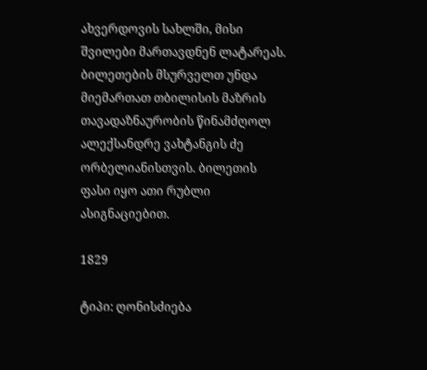ახვერდოვის სახლში, მისი შვილები მართავდნენ ლატარეას. ბილეთების მსურველთ უნდა მიემართათ თბილისის მაზრის თავადაზნაურობის წინამძღოლ ალექსანდრე ვახტანგის ძე ორბელიანისთვის. ბილეთის ფასი იყო ათი რუბლი ასიგნაციებით.

1829

ტიპი: ღონისძიება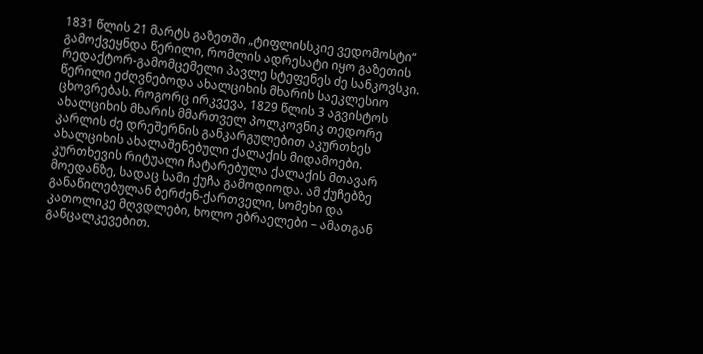1831 წლის 21 მარტს გაზეთში „ტიფლისსკიე ვედომოსტი“ გამოქვეყნდა წერილი, რომლის ადრესატი იყო გაზეთის რედაქტორ-გამომცემელი პავლე სტეფენეს ძე სანკოვსკი. წერილი ეძღვნებოდა ახალციხის მხარის საეკლესიო ცხოვრებას. როგორც ირკვევა, 1829 წლის 3 აგვისტოს ახალციხის მხარის მმართველ პოლკოვნიკ თედორე კარლის ძე დრეშერნის განკარგულებით აკურთხეს ახალციხის ახალაშენებული ქალაქის მიდამოები. კურთხევის რიტუალი ჩატარებულა ქალაქის მთავარ მოედანზე, სადაც სამი ქუჩა გამოდიოდა. ამ ქუჩებზე განაწილებულან ბერძენ-ქართველი, სომეხი და კათოლიკე მღვდლები, ხოლო ებრაელები – ამათგან განცალკევებით.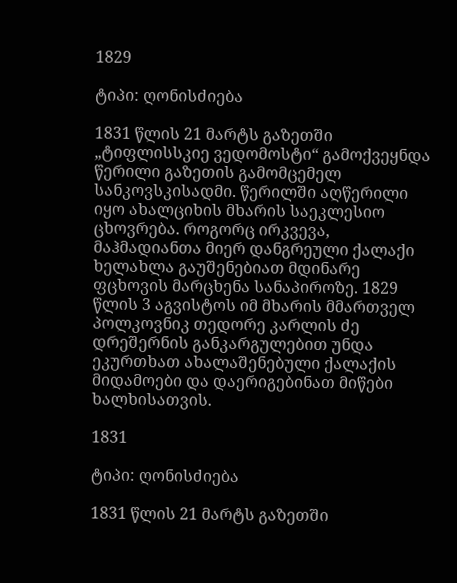1829

ტიპი: ღონისძიება

1831 წლის 21 მარტს გაზეთში „ტიფლისსკიე ვედომოსტი“ გამოქვეყნდა წერილი გაზეთის გამომცემელ სანკოვსკისადმი. წერილში აღწერილი იყო ახალციხის მხარის საეკლესიო ცხოვრება. როგორც ირკვევა, მაჰმადიანთა მიერ დანგრეული ქალაქი ხელახლა გაუშენებიათ მდინარე ფცხოვის მარცხენა სანაპიროზე. 1829 წლის 3 აგვისტოს იმ მხარის მმართველ პოლკოვნიკ თედორე კარლის ძე დრეშერნის განკარგულებით უნდა ეკურთხათ ახალაშენებული ქალაქის მიდამოები და დაერიგებინათ მიწები ხალხისათვის.

1831

ტიპი: ღონისძიება

1831 წლის 21 მარტს გაზეთში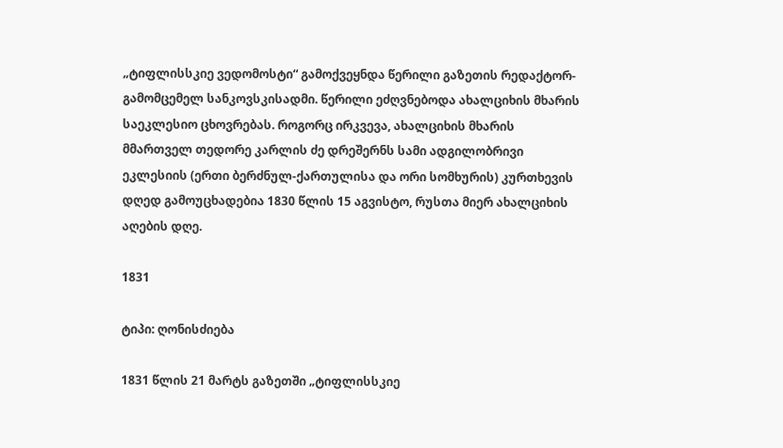„ტიფლისსკიე ვედომოსტი“ გამოქვეყნდა წერილი გაზეთის რედაქტორ-გამომცემელ სანკოვსკისადმი. წერილი ეძღვნებოდა ახალციხის მხარის საეკლესიო ცხოვრებას. როგორც ირკვევა, ახალციხის მხარის მმართველ თედორე კარლის ძე დრეშერნს სამი ადგილობრივი ეკლესიის (ერთი ბერძნულ-ქართულისა და ორი სომხურის) კურთხევის დღედ გამოუცხადებია 1830 წლის 15 აგვისტო, რუსთა მიერ ახალციხის აღების დღე.

1831

ტიპი: ღონისძიება

1831 წლის 21 მარტს გაზეთში „ტიფლისსკიე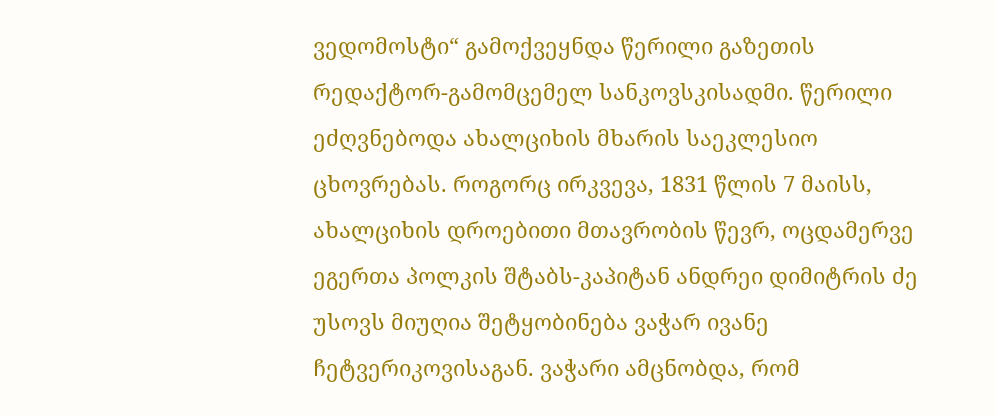ვედომოსტი“ გამოქვეყნდა წერილი გაზეთის რედაქტორ-გამომცემელ სანკოვსკისადმი. წერილი ეძღვნებოდა ახალციხის მხარის საეკლესიო ცხოვრებას. როგორც ირკვევა, 1831 წლის 7 მაისს, ახალციხის დროებითი მთავრობის წევრ, ოცდამერვე ეგერთა პოლკის შტაბს-კაპიტან ანდრეი დიმიტრის ძე უსოვს მიუღია შეტყობინება ვაჭარ ივანე ჩეტვერიკოვისაგან. ვაჭარი ამცნობდა, რომ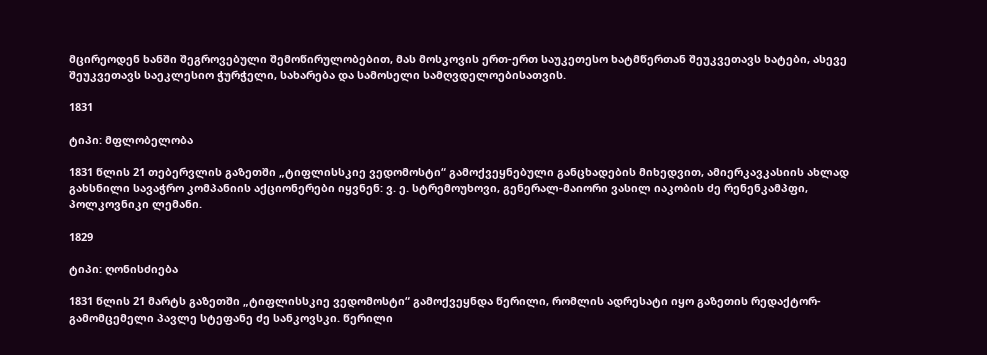მცირეოდენ ხანში შეგროვებული შემოწირულობებით, მას მოსკოვის ერთ-ერთ საუკეთესო ხატმწერთან შეუკვეთავს ხატები, ასევე შეუკვეთავს საეკლესიო ჭურჭელი, სახარება და სამოსელი სამღვდელოებისათვის.

1831

ტიპი: მფლობელობა

1831 წლის 21 თებერვლის გაზეთში „ტიფლისსკიე ვედომოსტი“ გამოქვეყნებული განცხადების მიხედვით, ამიერკავკასიის ახლად გახსნილი სავაჭრო კომპანიის აქციონერები იყვნენ: ვ. ე. სტრემოუხოვი, გენერალ-მაიორი ვასილ იაკობის ძე რენენკამპფი, პოლკოვნიკი ლემანი.

1829

ტიპი: ღონისძიება

1831 წლის 21 მარტს გაზეთში „ტიფლისსკიე ვედომოსტი“ გამოქვეყნდა წერილი, რომლის ადრესატი იყო გაზეთის რედაქტორ-გამომცემელი პავლე სტეფანე ძე სანკოვსკი. წერილი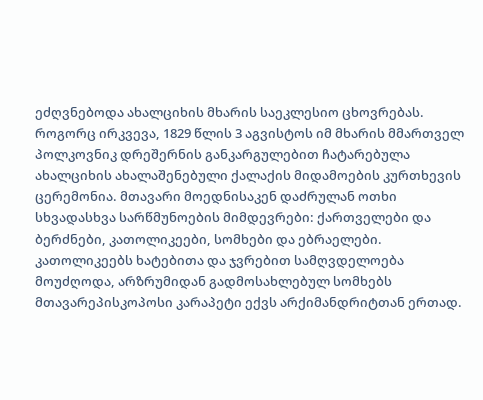ეძღვნებოდა ახალციხის მხარის საეკლესიო ცხოვრებას. როგორც ირკვევა, 1829 წლის 3 აგვისტოს იმ მხარის მმართველ პოლკოვნიკ დრეშერნის განკარგულებით ჩატარებულა ახალციხის ახალაშენებული ქალაქის მიდამოების კურთხევის ცერემონია. მთავარი მოედნისაკენ დაძრულან ოთხი სხვადასხვა სარწმუნოების მიმდევრები: ქართველები და ბერძნები, კათოლიკეები, სომხები და ებრაელები. კათოლიკეებს ხატებითა და ჯვრებით სამღვდელოება მოუძღოდა, არზრუმიდან გადმოსახლებულ სომხებს მთავარეპისკოპოსი კარაპეტი ექვს არქიმანდრიტთან ერთად.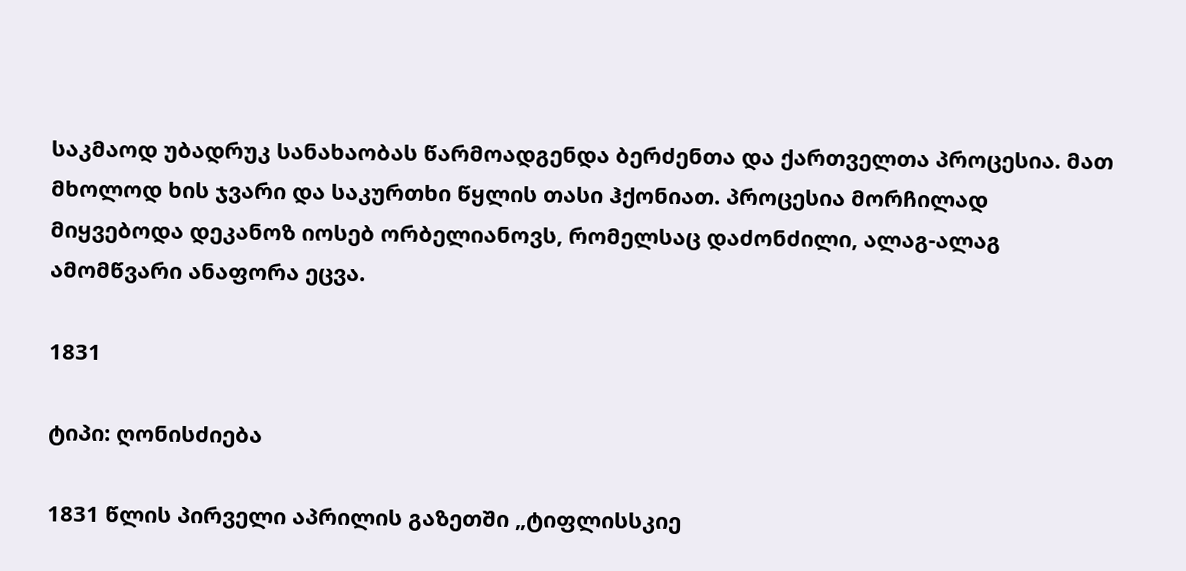საკმაოდ უბადრუკ სანახაობას წარმოადგენდა ბერძენთა და ქართველთა პროცესია. მათ მხოლოდ ხის ჯვარი და საკურთხი წყლის თასი ჰქონიათ. პროცესია მორჩილად მიყვებოდა დეკანოზ იოსებ ორბელიანოვს, რომელსაც დაძონძილი, ალაგ-ალაგ ამომწვარი ანაფორა ეცვა.

1831

ტიპი: ღონისძიება

1831 წლის პირველი აპრილის გაზეთში „ტიფლისსკიე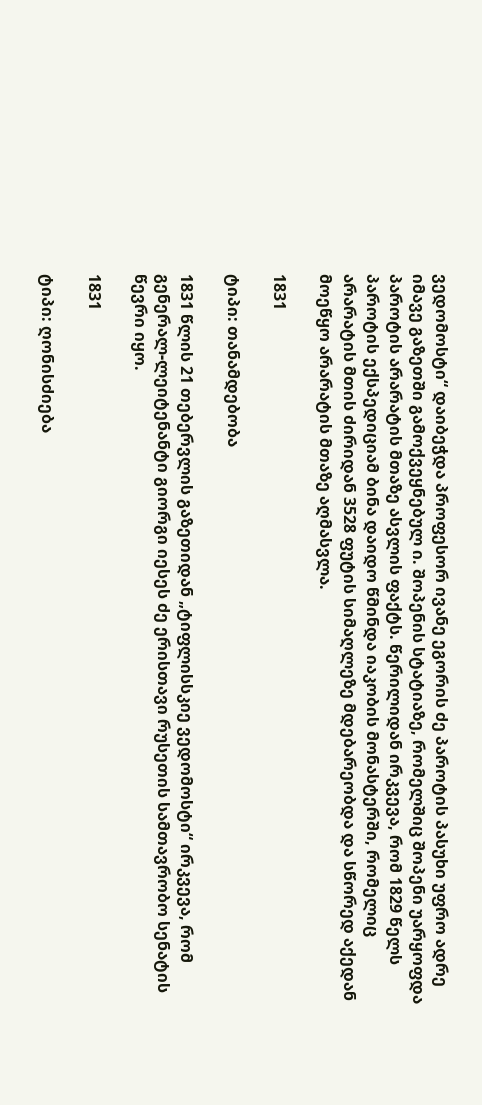ვედომოსტი“ დაიბეჭდა პროფესორ ივანე ეგორის ძე პაროტის პასუხი უფრო ადრე იმავე გაზეთში გამოქვეყნებულ ი. შოპენის სტატიაზე, რომელშიც შოპენი უარყოფდა პაროტის არარატის მთაზე ასვლის ფაქტს. წერილიდან ირკვევა, რომ 1829 წელს პაროტის ექსპედიციამ ბინა დაიდო წმინდა იაკობის მონასტერში, რომელიც არარატის მთის ძირიდან 3528 ფუტის სიმაღლეზე მდებარეობდა და სწორედ აქედან მოეწყო არარატის მთაზე აღმასვლა.

1831

ტიპი: თანამდებობა

1831 წლის 21 თებერვლის გაზეთიდან „ტიფლისსკიე ვედომოსტი“ ირკვევა, რომ გენერალ-ლეიტენანტი გიორგი იესეს ძე ერისთავი რუსეთის სამთავრობო სენატის წევრი იყო.

1831

ტიპი: ღონისძიება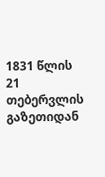1831 წლის 21 თებერვლის გაზეთიდან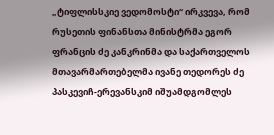„ტიფლისსკიე ვედომოსტი“ ირკვევა, რომ რუსეთის ფინანსთა მინისტრმა ეგორ ფრანცის ძე კანკრინმა და საქართველოს მთავარმართებელმა ივანე თედორეს ძე პასკევიჩ-ერევანსკიმ იშუამდგომლეს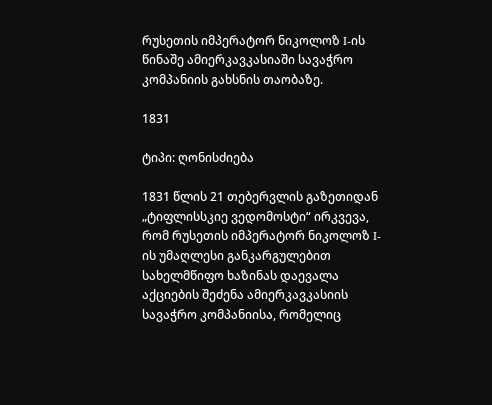რუსეთის იმპერატორ ნიკოლოზ I-ის წინაშე ამიერკავკასიაში სავაჭრო კომპანიის გახსნის თაობაზე.

1831

ტიპი: ღონისძიება

1831 წლის 21 თებერვლის გაზეთიდან „ტიფლისსკიე ვედომოსტი“ ირკვევა, რომ რუსეთის იმპერატორ ნიკოლოზ I-ის უმაღლესი განკარგულებით სახელმწიფო ხაზინას დაევალა აქციების შეძენა ამიერკავკასიის სავაჭრო კომპანიისა, რომელიც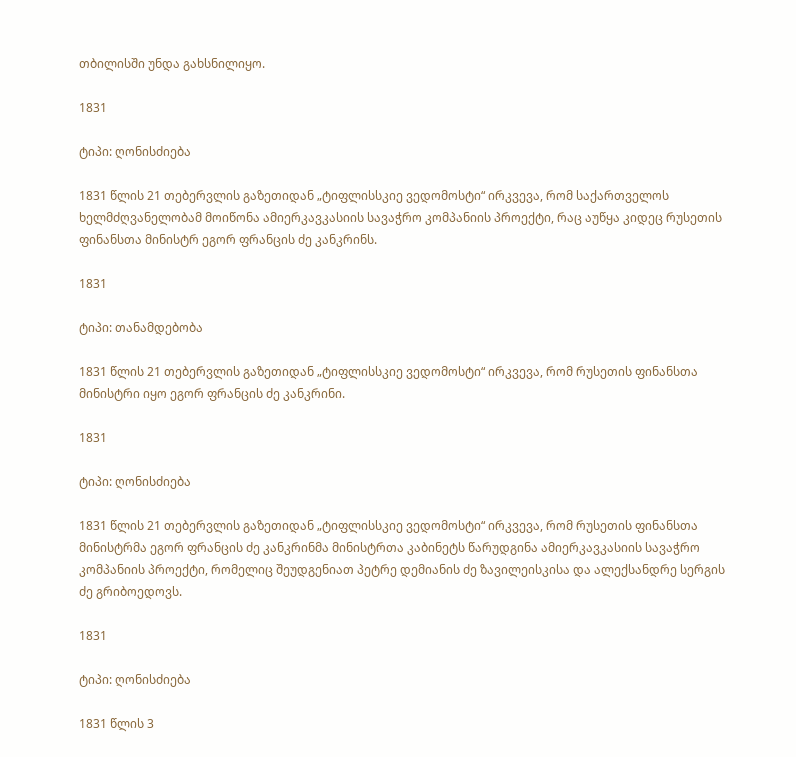თბილისში უნდა გახსნილიყო.

1831

ტიპი: ღონისძიება

1831 წლის 21 თებერვლის გაზეთიდან „ტიფლისსკიე ვედომოსტი“ ირკვევა, რომ საქართველოს ხელმძღვანელობამ მოიწონა ამიერკავკასიის სავაჭრო კომპანიის პროექტი, რაც აუწყა კიდეც რუსეთის ფინანსთა მინისტრ ეგორ ფრანცის ძე კანკრინს.

1831

ტიპი: თანამდებობა

1831 წლის 21 თებერვლის გაზეთიდან „ტიფლისსკიე ვედომოსტი“ ირკვევა, რომ რუსეთის ფინანსთა მინისტრი იყო ეგორ ფრანცის ძე კანკრინი.

1831

ტიპი: ღონისძიება

1831 წლის 21 თებერვლის გაზეთიდან „ტიფლისსკიე ვედომოსტი“ ირკვევა, რომ რუსეთის ფინანსთა მინისტრმა ეგორ ფრანცის ძე კანკრინმა მინისტრთა კაბინეტს წარუდგინა ამიერკავკასიის სავაჭრო კომპანიის პროექტი, რომელიც შეუდგენიათ პეტრე დემიანის ძე ზავილეისკისა და ალექსანდრე სერგის ძე გრიბოედოვს.

1831

ტიპი: ღონისძიება

1831 წლის 3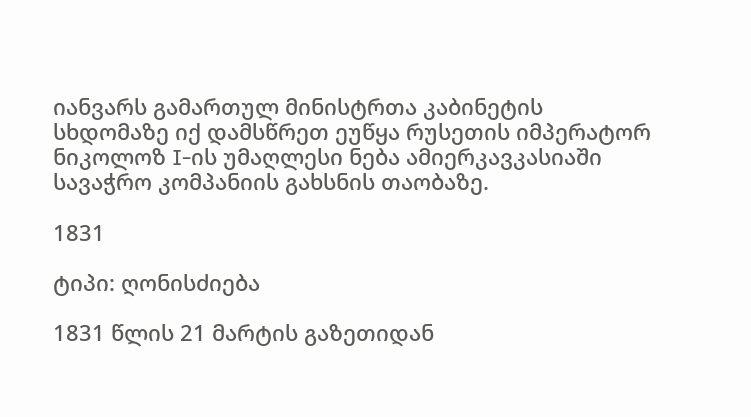იანვარს გამართულ მინისტრთა კაბინეტის სხდომაზე იქ დამსწრეთ ეუწყა რუსეთის იმპერატორ ნიკოლოზ I-ის უმაღლესი ნება ამიერკავკასიაში სავაჭრო კომპანიის გახსნის თაობაზე.

1831

ტიპი: ღონისძიება

1831 წლის 21 მარტის გაზეთიდან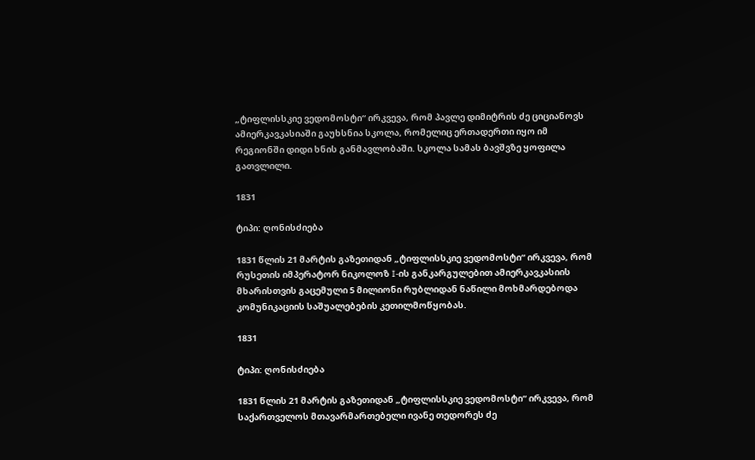„ტიფლისსკიე ვედომოსტი“ ირკვევა, რომ პავლე დიმიტრის ძე ციციანოვს ამიერკავკასიაში გაუხსნია სკოლა, რომელიც ერთადერთი იყო იმ რეგიონში დიდი ხნის განმავლობაში. სკოლა სამას ბავშვზე ყოფილა გათვლილი.

1831

ტიპი: ღონისძიება

1831 წლის 21 მარტის გაზეთიდან „ტიფლისსკიე ვედომოსტი“ ირკვევა, რომ რუსეთის იმპერატორ ნიკოლოზ I-ის განკარგულებით ამიერკავკასიის მხარისთვის გაცემული 5 მილიონი რუბლიდან ნაწილი მოხმარდებოდა კომუნიკაციის საშუალებების კეთილმოწყობას.

1831

ტიპი: ღონისძიება

1831 წლის 21 მარტის გაზეთიდან „ტიფლისსკიე ვედომოსტი“ ირკვევა, რომ საქართველოს მთავარმართებელი ივანე თედორეს ძე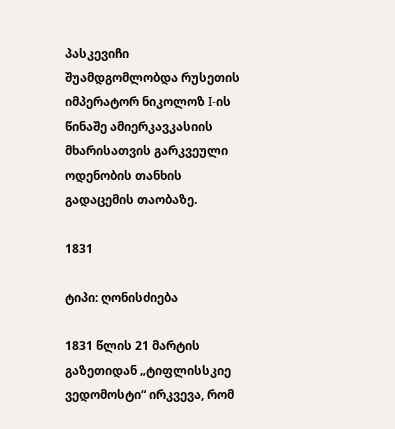პასკევიჩი შუამდგომლობდა რუსეთის იმპერატორ ნიკოლოზ I-ის წინაშე ამიერკავკასიის მხარისათვის გარკვეული ოდენობის თანხის გადაცემის თაობაზე.

1831

ტიპი: ღონისძიება

1831 წლის 21 მარტის გაზეთიდან „ტიფლისსკიე ვედომოსტი“ ირკვევა, რომ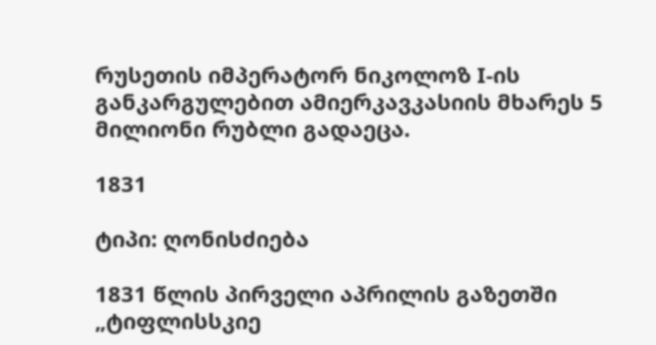რუსეთის იმპერატორ ნიკოლოზ I-ის განკარგულებით ამიერკავკასიის მხარეს 5 მილიონი რუბლი გადაეცა.

1831

ტიპი: ღონისძიება

1831 წლის პირველი აპრილის გაზეთში „ტიფლისსკიე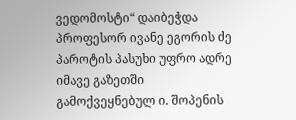ვედომოსტი“ დაიბეჭდა პროფესორ ივანე ეგორის ძე პაროტის პასუხი უფრო ადრე იმავე გაზეთში გამოქვეყნებულ ი. შოპენის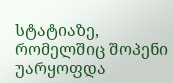სტატიაზე, რომელშიც შოპენი უარყოფდა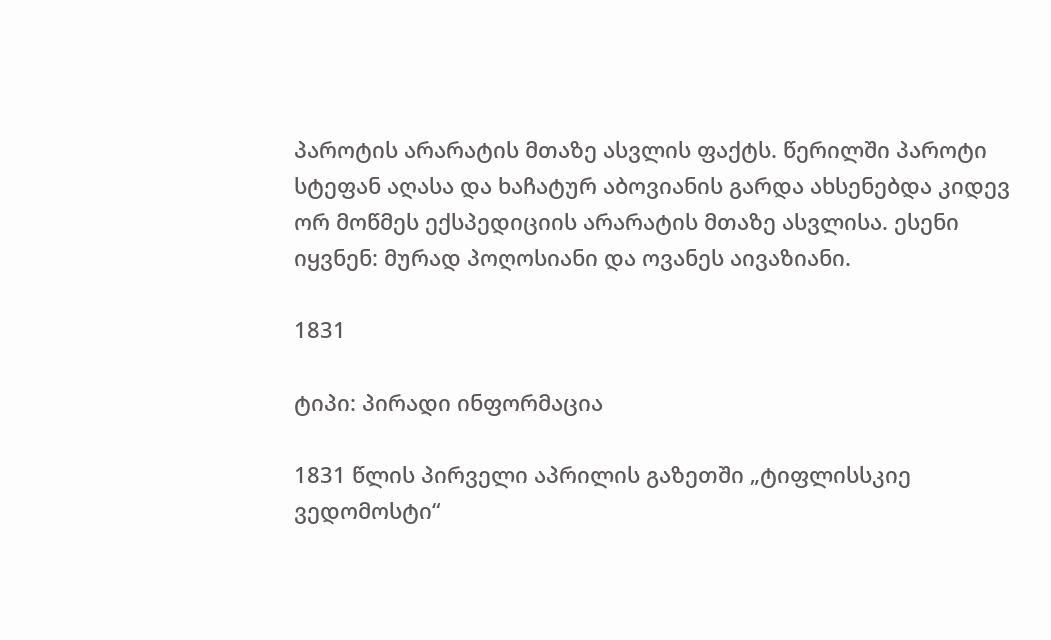პაროტის არარატის მთაზე ასვლის ფაქტს. წერილში პაროტი სტეფან აღასა და ხაჩატურ აბოვიანის გარდა ახსენებდა კიდევ ორ მოწმეს ექსპედიციის არარატის მთაზე ასვლისა. ესენი იყვნენ: მურად პოღოსიანი და ოვანეს აივაზიანი.

1831

ტიპი: პირადი ინფორმაცია

1831 წლის პირველი აპრილის გაზეთში „ტიფლისსკიე ვედომოსტი“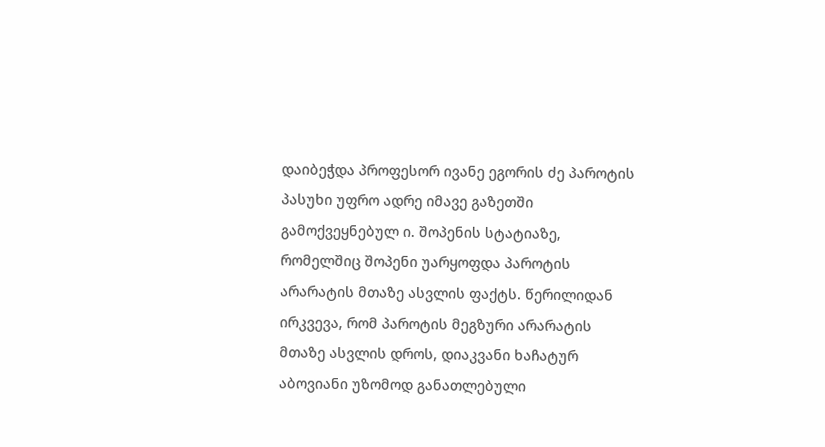დაიბეჭდა პროფესორ ივანე ეგორის ძე პაროტის პასუხი უფრო ადრე იმავე გაზეთში გამოქვეყნებულ ი. შოპენის სტატიაზე, რომელშიც შოპენი უარყოფდა პაროტის არარატის მთაზე ასვლის ფაქტს. წერილიდან ირკვევა, რომ პაროტის მეგზური არარატის მთაზე ასვლის დროს, დიაკვანი ხაჩატურ აბოვიანი უზომოდ განათლებული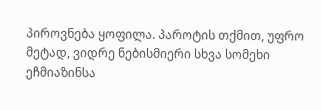პიროვნება ყოფილა. პაროტის თქმით, უფრო მეტად, ვიდრე ნებისმიერი სხვა სომეხი ეჩმიაზინსა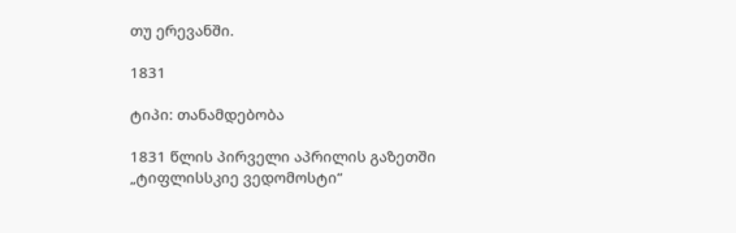თუ ერევანში.

1831

ტიპი: თანამდებობა

1831 წლის პირველი აპრილის გაზეთში „ტიფლისსკიე ვედომოსტი“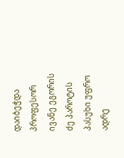დაიბეჭდა პროფესორ ივანე ეგორის ძე პაროტის პასუხი უფრო ადრე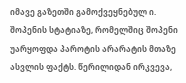იმავე გაზეთში გამოქვეყნებულ ი. შოპენის სტატიაზე, რომელშიც შოპენი უარყოფდა პაროტის არარატის მთაზე ასვლის ფაქტს. წერილიდან ირკვევა,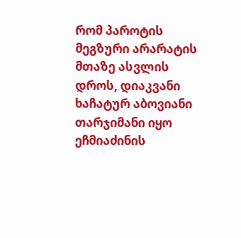რომ პაროტის მეგზური არარატის მთაზე ასვლის დროს, დიაკვანი ხაჩატურ აბოვიანი თარჯიმანი იყო ეჩმიაძინის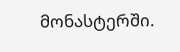მონასტერში.